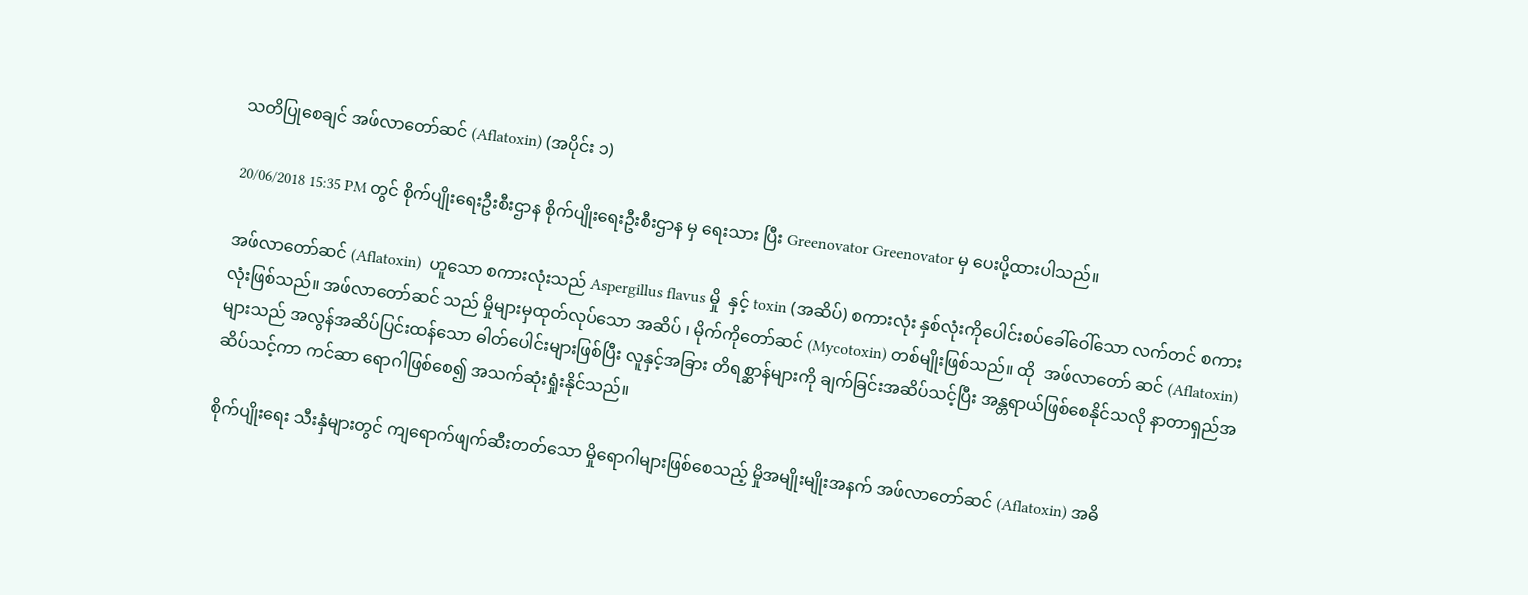သတိပြုစေချင် အဖ်လာတော်ဆင် (Aflatoxin) (အပိုင်း ၁)

20/06/2018 15:35 PM တွင် စိုက်ပျိုးရေးဦးစီးဌာန စိုက်ပျိုးရေးဦးစီးဌာန မှ ရေးသား ပြီး Greenovator Greenovator မှ ပေးပို့ထားပါသည်။

အဖ်လာတော်ဆင် (Aflatoxin)  ဟူသော စကားလုံးသည် Aspergillus flavus မှို  နှင့် toxin (အဆိပ်) စကားလုံး နှစ်လုံးကိုပေါင်းစပ်ခေါ်ဝေါ်သော လက်တင် စကားလုံးဖြစ်သည်။ အဖ်လာတော်ဆင် သည် မှိုများမှထုတ်လုပ်သော အဆိပ် ၊ မိုက်ကိုတော်ဆင် (Mycotoxin) တစ်မျိုးဖြစ်သည်။ ထို  အဖ်လာတော် ဆင် (Aflatoxin) များသည် အလွန်အဆိပ်ပြင်းထန်သော ဓါတ်ပေါင်းများဖြစ်ပြီး လူနှင့်အခြား တိရစ္ဆာန်များကို ချက်ခြင်းအဆိပ်သင့်ပြီး အန္တရာယ်ဖြစ်စေနိုင်သလို နာတာရှည်အဆိပ်သင့်ကာ ကင်ဆာ ရောဂါဖြစ်စေ၍ အသက်ဆုံးရှုံးနိုင်သည်။

စိုက်ပျိုးရေး သီးနှံများတွင် ကျရောက်ဖျက်ဆီးတတ်သော မှိုရောဂါများဖြစ်စေသည့် မှိုအမျိုးမျိုးအနက် အဖ်လာတော်ဆင် (Aflatoxin) အဓိ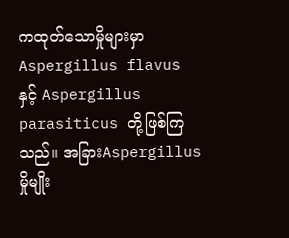ကထုတ်သောမှိုများမှာ Aspergillus flavus  နှင့် Aspergillus parasiticus တို့ဖြစ်ကြသည်။ အခြားAspergillus  မှိုမျိုး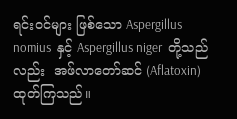ရင်းဝင်များ ဖြစ်သော Aspergillus nomius  နှင့် Aspergillus niger  တို့သည်လည်း  အဖ်လာတော်ဆင် (Aflatoxin)   ထုတ်ကြသည်။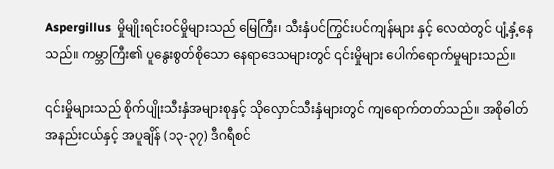Aspergillus  မှိုမျိုးရင်းဝင်မှိုများသည် မြေကြီး၊ သီးနှံပင်ကြွင်းပင်ကျန်များ နှင့် လေထဲတွင် ပျံ့နှံ့နေသည်။ ကမ္ဘာကြီး၏ ပူနွေးစွတ်စိုသော နေရာဒေသများတွင် ၎င်းမှိုများ ပေါက်ရောက်မှုများသည်။

၎င်းမှိုများသည် စိုက်ပျိုးသီးနှံအများစုနှင့် သိုလှောင်သီးနှံများတွင် ကျရောက်တတ်သည်။ အစိုဓါတ် အနည်းငယ်နှင့် အပူချိန် (၁၃-၃၇) ဒီဂရီစင်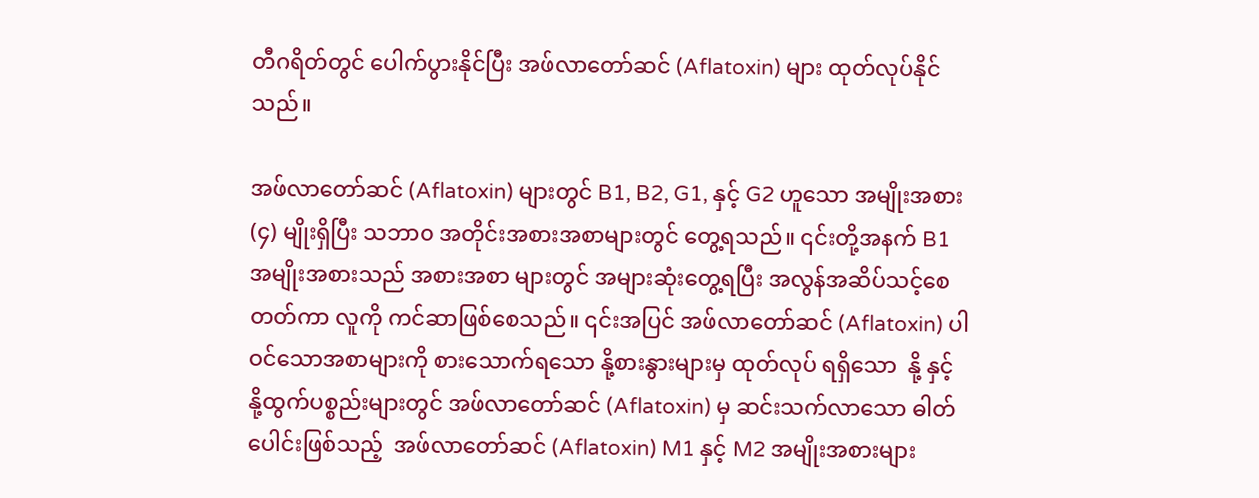တီဂရိတ်တွင် ပေါက်ပွားနိုင်ပြီး အဖ်လာတော်ဆင် (Aflatoxin) များ ထုတ်လုပ်နိုင်သည်။

အဖ်လာတော်ဆင် (Aflatoxin) များတွင် B1, B2, G1, နှင့် G2 ဟူသော အမျိုးအစား (၄) မျိုးရှိပြီး သဘာ၀ အတိုင်းအစားအစာများတွင် တွေ့ရသည်။ ၎င်းတို့အနက် B1 အမျိုးအစားသည် အစားအစာ များတွင် အများဆုံးတွေ့ရပြီး အလွန်အဆိပ်သင့်စေတတ်ကာ လူကို ကင်ဆာဖြစ်စေသည်။ ၎င်းအပြင် အဖ်လာတော်ဆင် (Aflatoxin) ပါဝင်သောအစာများကို စားသောက်ရသော နို့စားနွားများမှ ထုတ်လုပ် ရရှိသော  နို့ နှင့် နို့ထွက်ပစ္စည်းများတွင် အဖ်လာတော်ဆင် (Aflatoxin) မှ ဆင်းသက်လာသော ဓါတ်ပေါင်းဖြစ်သည့်  အဖ်လာတော်ဆင် (Aflatoxin) M1 နှင့် M2 အမျိုးအစားများ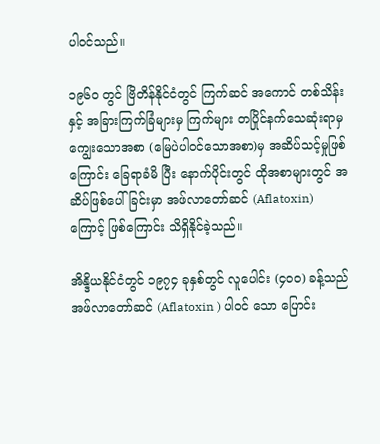ပါဝင်သည်။

၁၉၆၀ တွင် ဗြိတိန်နိုင်ငံတွင် ကြက်ဆင် အကောင် တစ်သိန်းနှင့် အခြားကြက်ခြံများမှ ကြက်များ တပြိုင်နက်သေဆုံးရာမှ ကျွေးသောအစာ (မြေပဲပါဝင်သောအစာ)မှ အဆိပ်သင့်မှုဖြစ်ကြောင်း ခြေရာခံမိ ပြီး နောက်ပိုင်းတွင် ထိုအစာများတွင် အဆိပ်ဖြစ်ပေါ်ခြင်းမှာ အဖ်လာတော်ဆင် (Aflatoxin) ကြောင့် ဖြစ်ကြောင်း သိရှိနိုင်ခဲ့သည်။

အိန္ဒိယနိုင်ငံတွင် ၁၉၇၄ ခုနှစ်တွင် လူပေါင်း (၄၀၀) ခန့်သည် အဖ်လာတော်ဆင် (Aflatoxin ) ပါဝင် သော ပြောင်း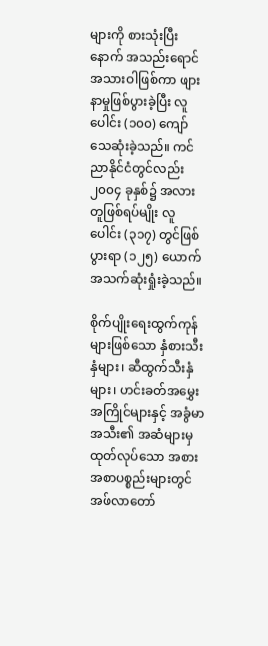များကို စားသုံးပြီးနောက် အသည်းရောင်အသားဝါဖြစ်ကာ ဖျားနာမှုဖြစ်ပွားခဲ့ပြီး လူပေါင်း (၁၀၀) ကျော် သေဆုံးခဲ့သည်။ ကင်ညာနိုင်ငံတွင်လည်း ၂၀၀၄ ခုနှစ်၌ အလားတူဖြစ်ရပ်မျိုး လူပေါင်း (၃၁၇) တွင်ဖြစ်ပွားရာ (၁၂၅) ယောက် အသက်ဆုံးရှုံးခဲ့သည်။

စိုက်ပျိုးရေးထွက်ကုန်များဖြစ်သော နှံစားသီးနှံများ၊ ဆီထွက်သီးနှံများ၊ ဟင်းခတ်အမွှေးအကြိုင်များနှင့် အခွံမာအသီး၏ အဆံများမှထုတ်လုပ်သော အစားအစာပစ္စည်းများတွင် အဖ်လာတော်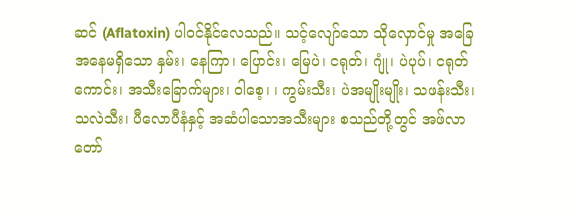ဆင် (Aflatoxin) ပါဝင်နိုင်လေသည်။ သင့်လျော်သော သိုလှောင်မှု အခြေအနေမရှိသော နှမ်း၊ နေကြာ၊ ပြောင်း၊ မြေပဲ၊ ငရုတ်၊ ဂျုံ၊ ပဲပုပ်၊ ငရုတ်ကောင်း၊ အသီးခြောက်များ၊ ဝါစေ့၊ ၊ ကွမ်းသီး၊ ပဲအမျိုးမျိုး၊ သဖန်းသီး၊ သလဲသီး၊ ပီလောပီနံနှင့် အဆံပါသောအသီးများ စသည်တို့တွင် အဖ်လာတော်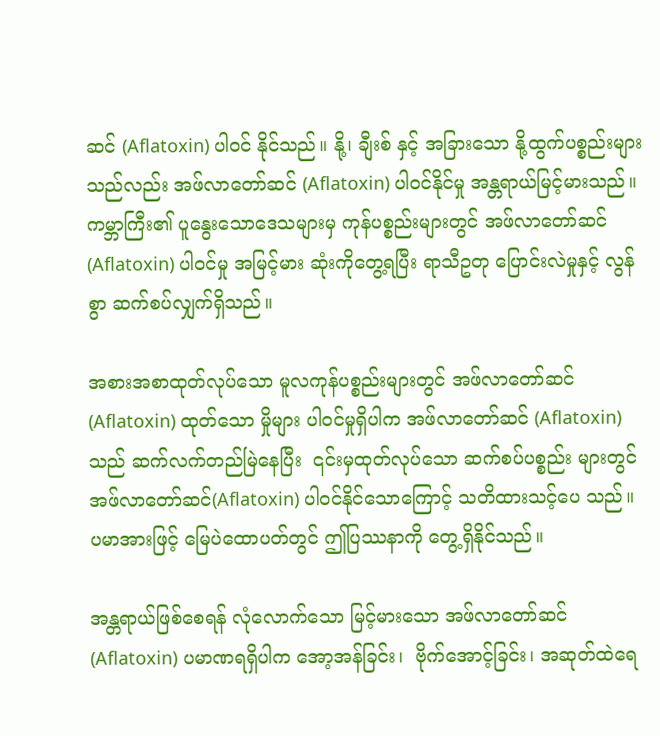ဆင် (Aflatoxin) ပါဝင် နိုင်သည်။ နို့၊ ချီးစ် နှင့် အခြားသော နို့ထွက်ပစ္စည်းများသည်လည်း အဖ်လာတော်ဆင် (Aflatoxin) ပါဝင်နိုင်မှု အန္တရာယ်မြင့်မားသည်။ ကမ္ဘာကြီး၏ ပူနွေးသောဒေသများမှ ကုန်ပစ္စည်းများတွင် အဖ်လာတော်ဆင် (Aflatoxin) ပါဝင်မှု အမြင့်မား ဆုံးကိုတွေ့ရပြီး ရာသီဥတု ပြောင်းလဲမှုနှင့် လွန်စွာ ဆက်စပ်လျှက်ရှိသည်။

အစားအစာထုတ်လုပ်သော မူလကုန်ပစ္စည်းများတွင် အဖ်လာတော်ဆင် (Aflatoxin) ထုတ်သော မှိုများ ပါဝင်မှုရှိပါက အဖ်လာတော်ဆင် (Aflatoxin) သည် ဆက်လက်တည်မြဲနေပြီး  ၎င်းမှထုတ်လုပ်သော ဆက်စပ်ပစ္စည်း များတွင် အဖ်လာတော်ဆင်(Aflatoxin) ပါဝင်နိုင်သောကြောင့် သတိထားသင့်ပေ သည်။ ပမာအားဖြင့် မြေပဲထောပတ်တွင် ဤပြဿနာကို တွေ့ရှိနိုင်သည်။

အန္တရာယ်ဖြစ်စေရန် လုံလောက်သော မြင့်မားသော အဖ်လာတော်ဆင်(Aflatoxin) ပမာဏရရှိပါက အော့အန်ခြင်း၊  ဗိုက်အောင့်ခြင်း၊ အဆုတ်ထဲရေ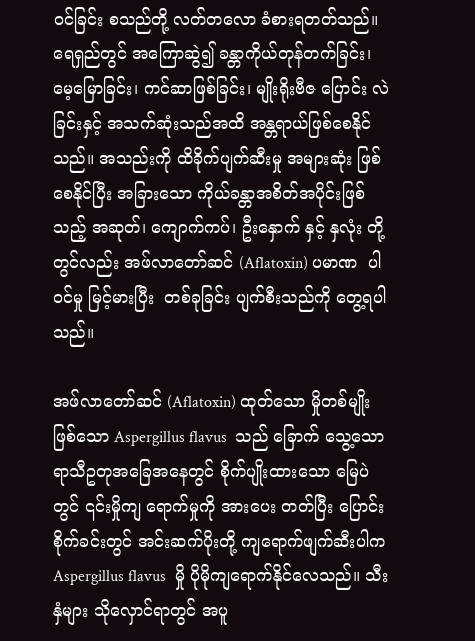ဝင်ခြင်း စသည်တို့ လတ်တလော ခံစားရတတ်သည်။ ရေရှည်တွင် အကြောဆွဲ၍ ခန္တာကိုယ်တုန်တက်ခြင်း၊ မေ့မြောခြင်း၊ ကင်ဆာဖြစ်ခြင်း၊ မျိုးရိုးဗီဇ ပြောင်း လဲခြင်းနှင့် အသက်ဆုံးသည်အထိ အန္တရာယ်ဖြစ်စေနိုင်သည်။ အသည်းကို ထိခိုက်ပျက်ဆီးမှု အများဆုံး ဖြစ်စေနိုင်ပြီး အခြားသော ကိုယ်ခန္တာအစိတ်အပိုင်းဖြစ်သည့် အဆုတ်၊ ကျောက်ကပ်၊ ဦးနှောက် နှင့် နှလုံး တို့တွင်လည်း အဖ်လာတော်ဆင် (Aflatoxin) ပမာဏ  ပါဝင်မှု မြင့်မားပြီး  တစ်ခုခြင်း ပျက်စီးသည်ကို တွေ့ရပါသည်။

အဖ်လာတော်ဆင် (Aflatoxin) ထုတ်သော မှိုတစ်မျိုးဖြစ်သော Aspergillus flavus  သည် ခြောက် သွေ့သော ရာသီဥတုအခြေအနေတွင် စိုက်ပျိုးထားသော မြေပဲတွင် ၎င်းမှိုကျ ရောက်မှုကို အားပေး တတ်ပြီး ပြောင်းစိုက်ခင်းတွင် အင်းဆက်ပိုးတို့ ကျရောက်ဖျက်ဆီးပါက Aspergillus flavus  မှို ပိုမိုကျရောက်နိုင်လေသည်။ သီးနှံများ သိုလှောင်ရာတွင် အပူ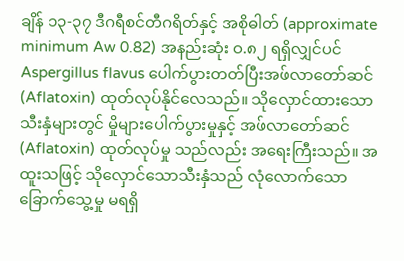ချိန် ၁၃-၃၇ ဒီဂရီစင်တီဂရိတ်နှင့် အစိုဓါတ် (approximate minimum Aw 0.82) အနည်းဆုံး ဝ.၈၂ ရရှိလျှင်ပင် Aspergillus flavus ပေါက်ပွားတတ်ပြီးအဖ်လာတော်ဆင် (Aflatoxin) ထုတ်လုပ်နိုင်လေသည်။ သိုလှောင်ထားသော သီးနှံများတွင် မှိုများပေါက်ပွားမှုနှင့် အဖ်လာတော်ဆင် (Aflatoxin) ထုတ်လုပ်မှု သည်လည်း အရေးကြီးသည်။ အထူးသဖြင့် သိုလှောင်သောသီးနှံသည် လုံလောက်သော ခြောက်သွေ့မှု မရရှိ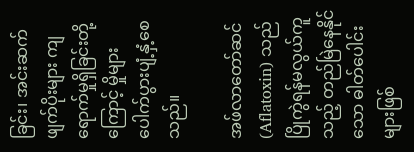ခြင်း၊ အင်းဆက်ဖျက်ပိုးများ ကျရောက်မှုရှိခြင်းတို့ကြောင့် မှိုများ ပေါက်ပွားပျံ့နှံ့စေသည်။

အဖ်လာတော်ဆင် (Aflatoxin) သည် ပြိုကွဲရန်မလွယ်ကူသည့် တည်မြဲနေနိုင်သော ဓါတ်ပေါင်းများဖြစ်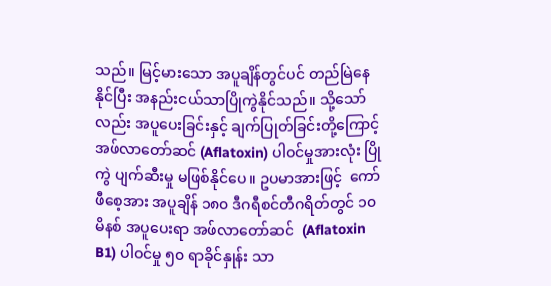သည်။ မြင့်မားသော အပူချိန်တွင်ပင် တည်မြဲနေနိုင်ပြီး အနည်းငယ်သာပြိုကွဲနိုင်သည်။ သို့သော်လည်း အပူပေးခြင်းနှင့် ချက်ပြုတ်ခြင်းတို့ကြောင့် အဖ်လာတော်ဆင် (Aflatoxin) ပါဝင်မှုအားလုံး ပြိုကွဲ ပျက်ဆီးမှု မဖြစ်နိုင်ပေ။ ဥပမာအားဖြင့်  ကော်ဖီစေ့အား အပူချိန် ၁၈၀ ဒီဂရီစင်တီဂရိတ်တွင် ၁၀ မိနစ် အပူပေးရာ အဖ်လာတော်ဆင်  (Aflatoxin B1) ပါဝင်မှု ၅၀ ရာခိုင်နှုန်း သာ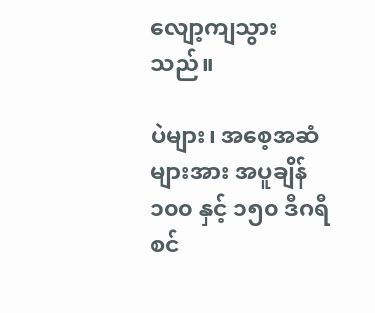လျော့ကျသွားသည်။

ပဲများ၊ အစေ့အဆံများအား အပူချိန် ၁၀၀ နှင့် ၁၅၀ ဒီဂရီစင်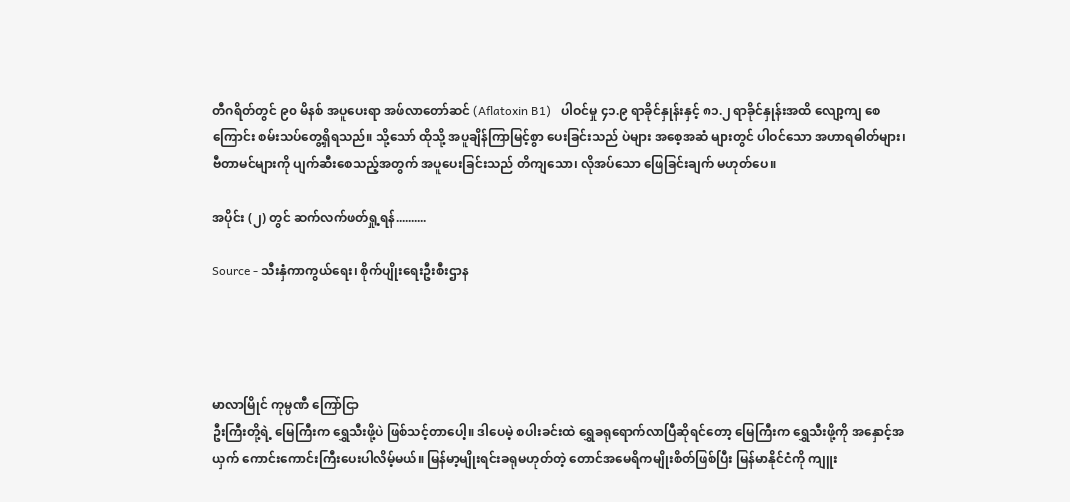တီဂရိတ်တွင် ၉၀ မိနစ် အပူပေးရာ အဖ်လာတော်ဆင် (Aflatoxin B1)   ပါဝင်မှု ၄၁.၉ ရာခိုင်နှုန်းနှင့် ၈၁.၂ ရာခိုင်နှုန်းအထိ လျော့ကျ စေကြောင်း စမ်းသပ်တွေ့ရှိရသည်။ သို့သော် ထိုသို့ အပူချိန်ကြာမြင့်စွာ ပေးခြင်းသည် ပဲများ အစေ့အဆံ များတွင် ပါဝင်သော အဟာရဓါတ်များ၊ ဗီတာမင်များကို ပျက်ဆီးစေသည့်အတွက် အပူပေးခြင်းသည် တိကျသော၊ လိုအပ်သော ဖြေခြင်းချက် မဟုတ်ပေ။

အပိုင်း (၂) တွင် ဆက်လက်ဖတ်ရှု့ရန်..........

Source - သီးနှံကာကွယ်ရေး၊ စိုက်ပျိုးရေးဦးစီးဌာန




မာလာမြိုင် ကုမ္ပဏီ ကြော်ငြာ
ဦးကြီးတို့ရဲ့ မြေကြီးက ရွှေသီးဖို့ပဲ ဖြစ်သင့်တာပေါ့။ ဒါပေမဲ့ စပါးခင်းထဲ ရွှေခရုရောက်လာပြီဆိုရင်တော့ မြေကြီးက ရွှေသီးဖို့ကို အနှောင့်အယှက် ကောင်းကောင်းကြီးပေးပါလိမ့်မယ်။ မြန်မာ့မျိုးရင်းခရုမဟုတ်တဲ့ တောင်အမေရိကမျိုးစိတ်ဖြစ်ပြီး မြန်မာနိုင်ငံကို ကျူး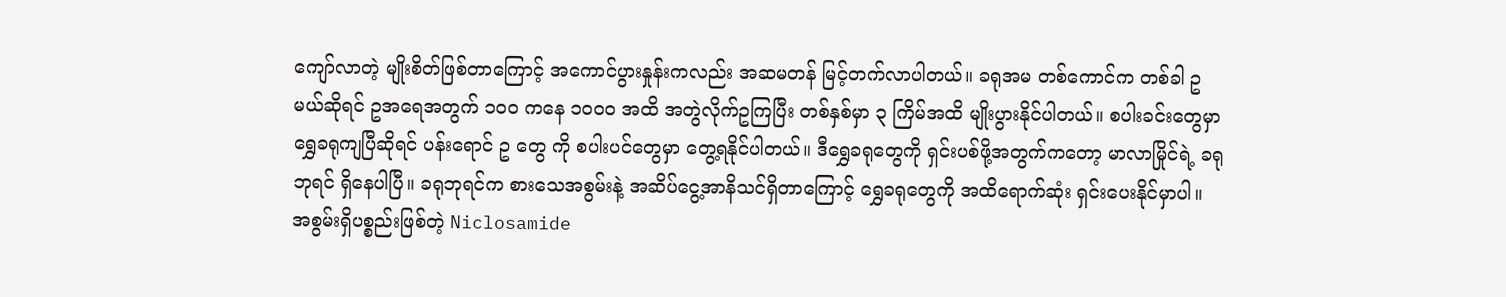ကျော်လာတဲ့ မျိုးစိတ်ဖြစ်တာကြောင့် အကောင်ပွားနှုန်းကလည်း အဆမတန် မြင့်တက်လာပါတယ်။ ခရုအမ တစ်ကောင်က တစ်ခါ ဥ မယ်ဆိုရင် ဥအရေအတွက် ၁၀၀ ကနေ ၁၀၀၀ အထိ အတွဲလိုက်ဥကြပြီး တစ်နှစ်မှာ ၃ ကြိမ်အထိ မျိုးပွားနိုင်ပါတယ်။ စပါးခင်းတွေမှာ ရွှေခရုကျပြီဆိုရင် ပန်းရောင် ဥ တွေ ကို စပါးပင်တွေမှာ တွေ့ရနိုင်ပါတယ်။ ဒီရွှေခရုတွေကို ရှင်းပစ်ဖို့အတွက်ကတော့ မာလာမြိုင်ရဲ့ ခရုဘုရင် ရှိနေပါပြီ။ ခရုဘုရင်က စားသေအစွမ်းနဲ့ အဆိပ်ငွေ့အာနိသင်ရှိတာကြောင့် ရွှေခရုတွေကို အထိရောက်ဆုံး ရှင်းပေးနိုင်မှာပါ။ အစွမ်းရှိပစ္စည်းဖြစ်တဲ့ Niclosamide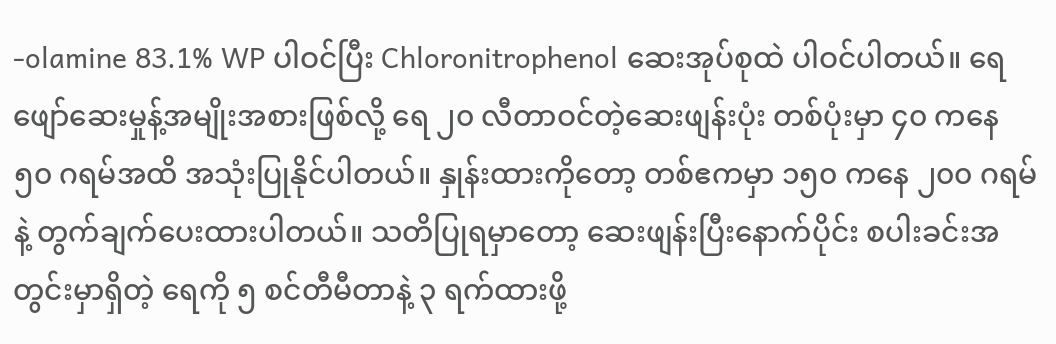-olamine 83.1% WP ပါဝင်ပြီး Chloronitrophenol ဆေးအုပ်စုထဲ ပါဝင်ပါတယ်။ ရေဖျော်ဆေးမှုန့်အမျိုးအစားဖြစ်လို့ ရေ ၂၀ လီတာဝင်တဲ့ဆေးဖျန်းပုံး တစ်ပုံးမှာ ၄၀ ကနေ ၅၀ ဂရမ်အထိ အသုံးပြုနိုင်ပါတယ်။ နှုန်းထားကိုတော့ တစ်ဧကမှာ ၁၅၀ ကနေ ၂၀၀ ဂရမ်နဲ့ တွက်ချက်ပေးထားပါတယ်။ သတိပြုရမှာတော့ ဆေးဖျန်းပြီးနောက်ပိုင်း စပါးခင်းအတွင်းမှာရှိတဲ့ ရေကို ၅ စင်တီမီတာနဲ့ ၃ ရက်ထားဖို့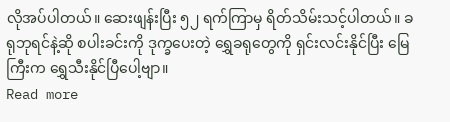လိုအပ်ပါတယ်။ ဆေးဖျန်းပြီး ၅၂ ရက်ကြာမှ ရိတ်သိမ်းသင့်ပါတယ်။ ခရုဘုရင်နဲ့ဆို စပါးခင်းကို ဒုက္ခပေးတဲ့ ရွှေခရုတွေကို ရှင်းလင်းနိုင်ပြီး မြေကြီးက ရွှေသီးနိုင်ပြီပေါ့ဗျာ။
Read more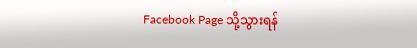Facebook Page သို့သွားရန်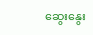ဆွေးနွေး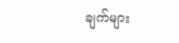ချက်များ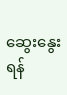ဆွေးနွေးရန်